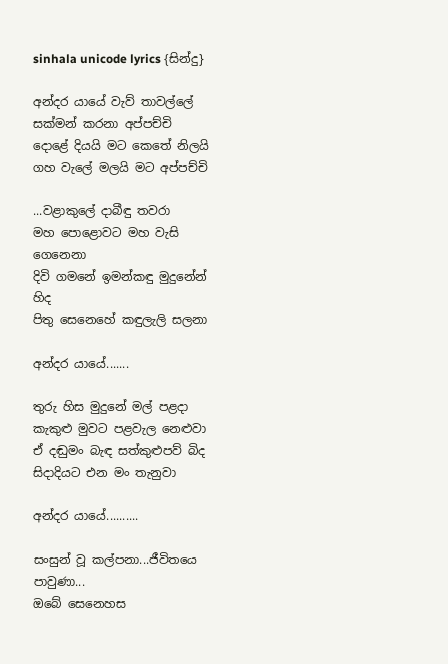sinhala unicode lyrics {සින්දු}

අන්දර යායේ වැව් තාවල්ලේ
සක්මන් කරනා අප්පච්චි
දොළේ දියයි මට කෙතේ නිලයි
ගහ වැලේ මලයි මට අප්පච්චි

...වළාකුලේ දාබීඳු තවරා
මහ පොළොවට මහ වැසි ගෙනෙනා
දිවි ගමනේ ඉමන්කඳු මුදුනේන් හිද
පිතු සෙනෙහේ කඳුලැලි සලනා

අන්දර යායේ.......

තුරු හිස මුදුනේ මල් පළදා
කැකුළු මුවට පළවැල නෙළුවා
ඒ දඬුමං බැඳ සත්කුළුපව් බිද
සිදාදියට එන මං තැනුවා

අන්දර යායේ..........

සංසුන් වූ කල්පනා...ජීවිතයෙ පාවුණා...
ඔබේ සෙනෙහස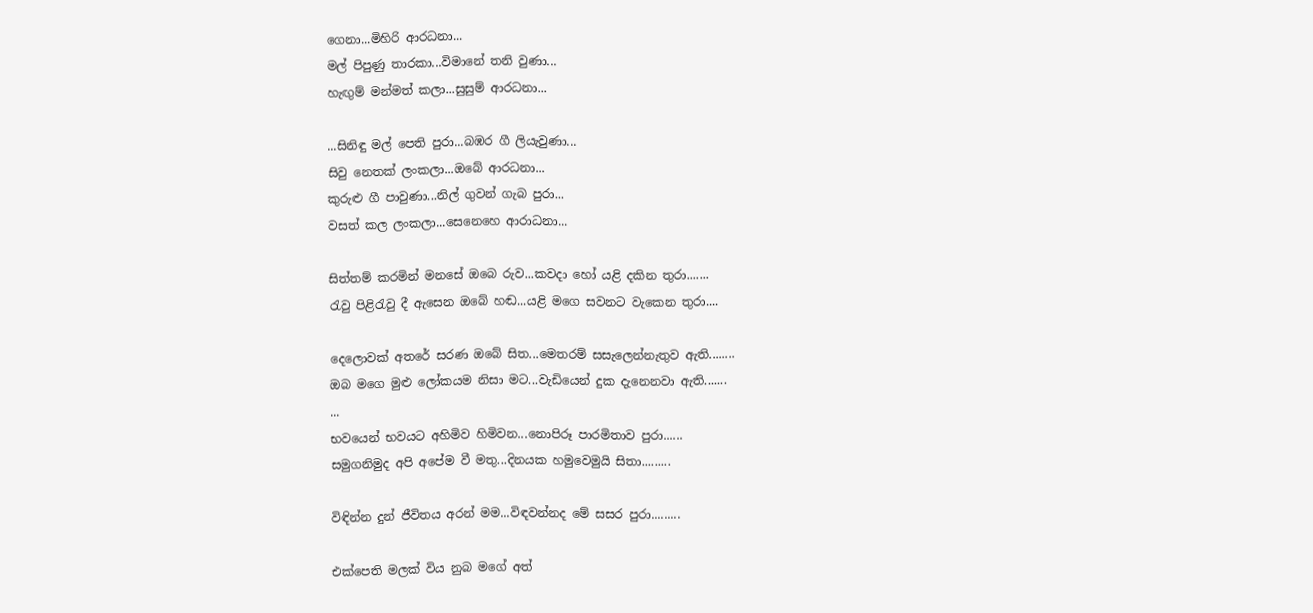ගෙනා...මිහිරි ආරධනා...
මල් පිපුණු තාරකා...විමානේ තනි වුණා...
හැඟුම් මන්මත් කලා...සුසුම් ආරධනා...

...සිනිඳු මල් පෙති පුරා...බඹර ගී ලියැවුණා...
සිවු නෙතක්‌ ලංකලා...ඔබේ ආරධනා...
කුරුළු ගී පාවුණා...නිල් ගුවන් ගැබ පුරා...
වසත් කල ලංකලා...සෙනෙහෙ ආරාධනා...

සිත්තම් කරමින් මනසේ ඔබෙ රුව...කවදා හෝ යළි දකින තුරා.......
රැවු පිළිරැවු දී ඇසෙන ඔබේ හඬ...යළි මගෙ සවනට වැකෙන තුරා....

දෙලොවක්‌ අතරේ සරණ ඔබේ සිත...මෙතරම් සසැලෙන්නැතුව ඇති........
ඔබ මගෙ මුළු ලෝකයම නිසා මට...වැඩියෙන් දුක දැනෙනවා ඇති.......
...
භවයෙන් භවයට අහිමිව හිමිවන...නොපිරූ පාරමිතාව පුරා......
සමුගනිමුද අපි අපේම වී මතු...දිනයක හමුවෙමුයි සිතා.........

විඳින්න දුන් ජීවිතය අරන් මම...විඳවන්නද මේ සසර පුරා.........

එක්පෙති මලක් විය නුබ මගේ අත්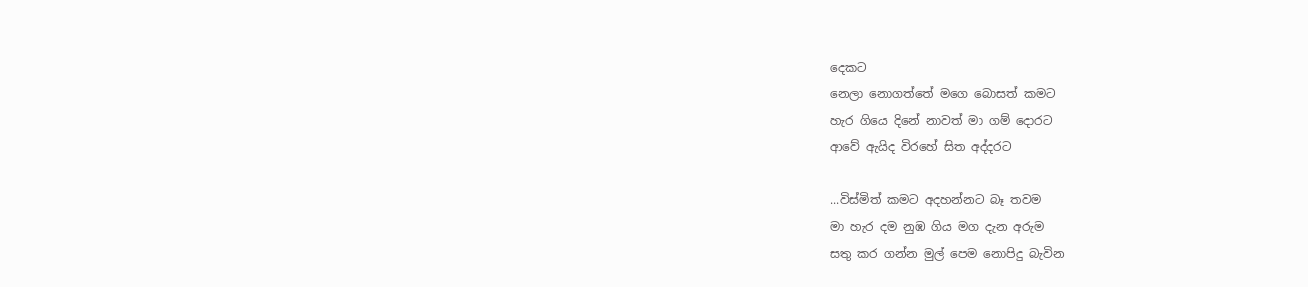දෙකට
නෙලා නොගත්තේ මගෙ බොසත් කමට
හැර ගියෙ දිනේ නාවත් මා ගම් දොරට
ආවේ ඇයිද විරහේ සිත අද්දරට

...විස්මිත් කමට අදහන්නට බෑ තවම
මා හැර දම නුඹ ගිය මග දැන අරුම
සතු කර ගන්න මුල් පෙම නොපිදු බැවින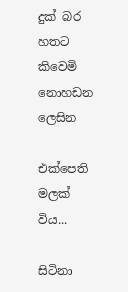දුක් බර හතට කිවෙමි නොහඩන ලෙසින

එක්පෙති මලක් විය...

සිටිනා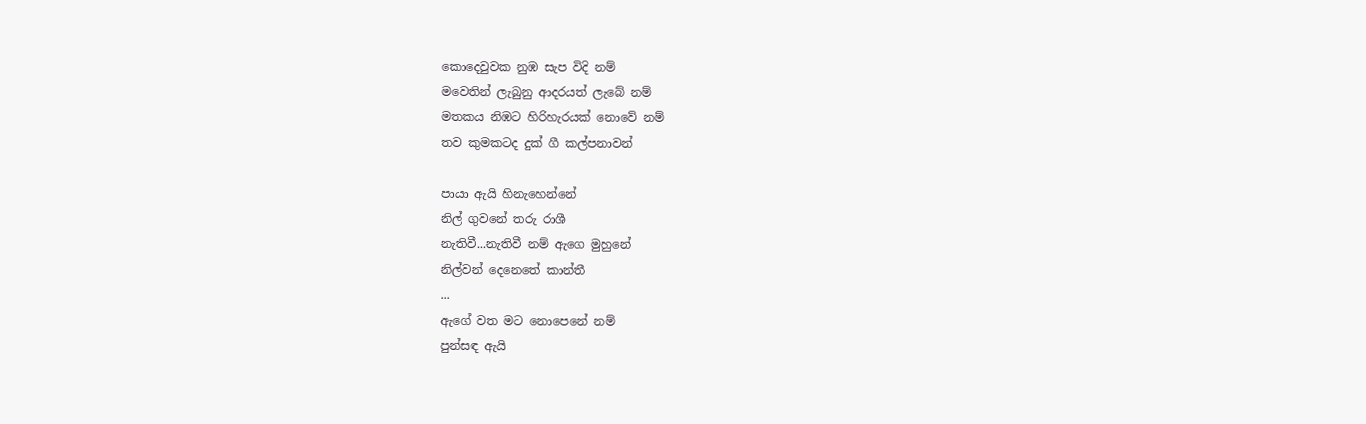කොදෙවුවක නුඹ සැප විදි නම්
මවෙතින් ලැබුනු ආදරයත් ලැබේ නම්
මතකය නිඹට හිරිහැරයක් නොවේ නම්
තව කුමකටද දුක් ගී කල්පනාවන්

පායා ඇයි හිනැහෙන්නේ
නිල් ගුවනේ තරු රාශී
නැතිවී...නැතිවී නම් ඇගෙ මුහුනේ
නිල්වන් දෙනෙතේ කාන්තී
...
ඇගේ වත මට නොපෙනේ නම්
පුන්සඳ ඇයි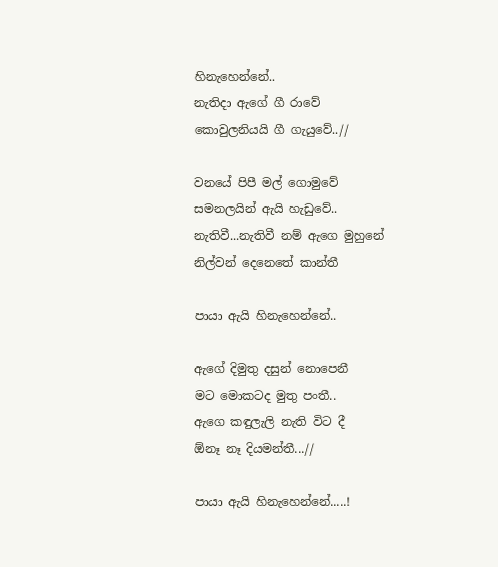හිනැහෙන්නේ..
නැතිදා ඇගේ ගී රාවේ
කොවුලනියයි ගී ගැයුවේ..//

වනයේ පිපී මල් ගොමුවේ
සමනලයින් ඇයි හැඩුවේ..
නැතිවී...නැතිවී නම් ඇගෙ මුහුනේ
නිල්වන් දෙනෙතේ කාන්තී

පායා ඇයි හිනැහෙන්නේ..

ඇගේ දිමුතු දසුන් නොපෙනී
මට මොකටද මුතු පංතී..
ඇගෙ කඳුලැලි නැති විට දී
ඕනෑ නෑ දියමන්තී...//

පායා ඇයි හිනැහෙන්නේ.....!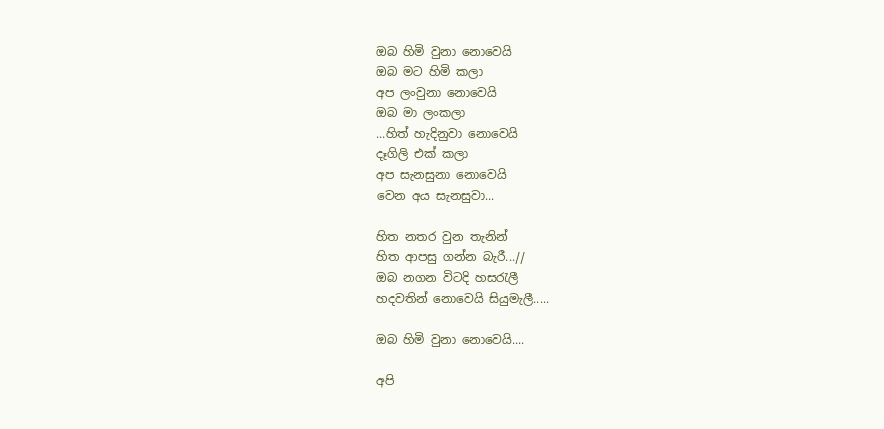ඔබ හිමි වුනා නොවෙයි
ඔබ මට හිමි කලා
අප ලංවුනා නොවෙයි
ඔබ මා ලංකලා
...හිත් හැදිනුවා නොවෙයි
දෑගිලි එක් කලා
අප සැනසුනා නොවෙයි
වෙන අය සැනසුවා...

හිත නතර වුන තැනින්
හිත ආපසු ගන්න බැරී...//
ඔබ නගන විටදි හසරැලී
හදවතින් නොවෙයි සියුමැලී.....

ඔබ හිමි වුනා නොවෙයි....

අපි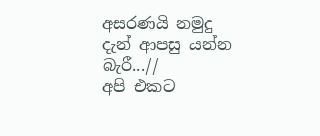අසරණයි නමුදු
දැන් ආපසු යන්න බැරී...//
අපි එකට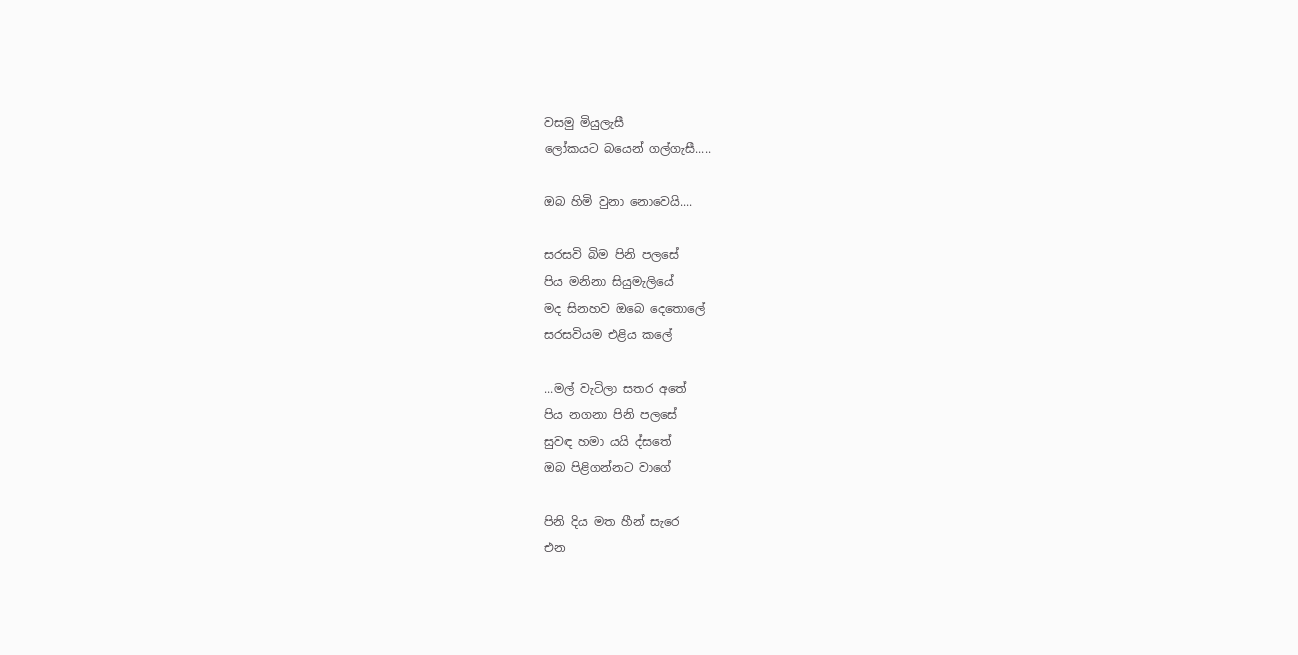වසමු මියුලැසී
ලෝකයට බයෙන් ගල්ගැසී.....

ඔබ හිමි වුනා නොවෙයි....

සරසවි බිම පිනි පලසේ
පිය මනිනා සියුමැලියේ
මද සිනහව ඔබෙ දෙතොලේ
සරසවියම එළිය කලේ

...මල් වැටිලා සතර අතේ
පිය නගනා පිනි පලසේ
සුවඳ හමා යයි ද්සතේ
ඔබ පිළිගන්නට වාගේ

පිනි දිය මත හීන් සැරෙ
එන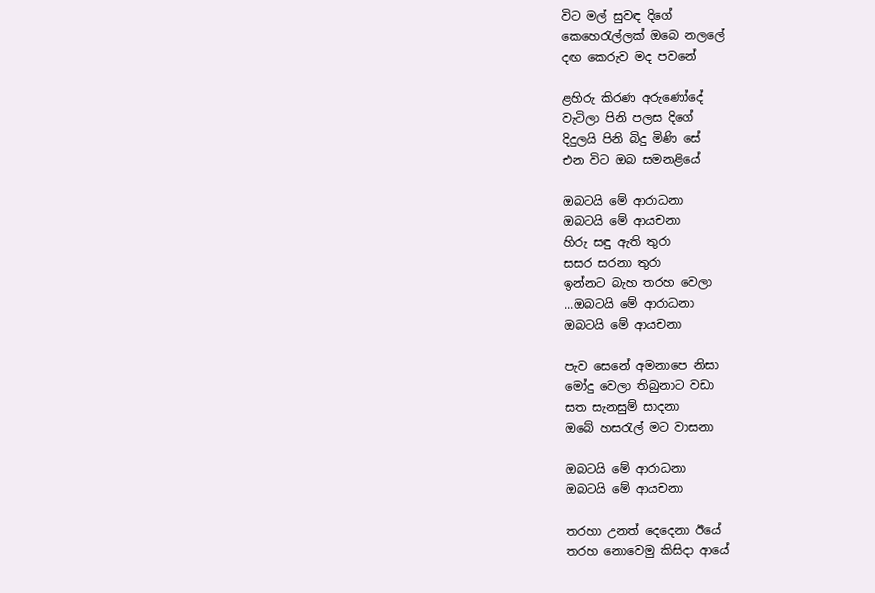විට මල් සුවඳ දිගේ
කෙහෙරැල්ලක් ඔබෙ නලලේ
දඟ කෙරුව මද පවනේ

ළහිරු කිරණ අරුණෝදේ
වැටිලා පිනි පලස දිගේ
දිදුලයි පිනි බිදු මිණි සේ
එන විට ඔබ සමනළියේ

ඔබටයි මේ ආරාධනා
ඔබටයි මේ ආයචනා
හිරු සඳු ඇති තුරා
සසර සරනා තුරා
ඉන්නට බැහ තරහ වෙලා
...ඔබටයි මේ ආරාධනා
ඔබටයි මේ ආයචනා

පැව සෙනේ අමනාපෙ නිසා
මෝදු වෙලා තිබුනාට වඩා
සත සැනසුම් සාදනා
ඔබේ හසරැල් මට වාසනා

ඔබටයි මේ ආරාධනා
ඔබටයි මේ ආයචනා

තරහා උනත් දෙදෙනා ඊයේ
තරහ නොවෙමු කිසිදා ආයේ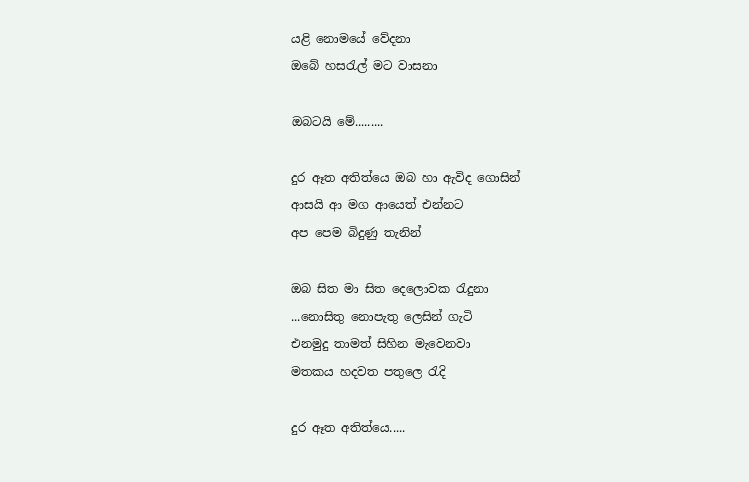යළි නොමයේ වේදනා
ඔබේ හසරැල් මට වාසනා

ඔබටයි මේ.........

දුර ඈත අතිත්යෙ ඔබ හා ඇවිද ගොසින්
ආසයි ආ මග ආයෙත් එන්නට
අප පෙම බිදුණු තැනින්

ඔබ සිත මා සිත දෙලොවක රැදුනා
...නොසිතු නොපැතු ලෙසින් ගැටි
එනමුදු තාමත් සිහින මැවෙනවා
මතකය හදවත පතුලෙ රැදි

දුර ඈත අතිත්යෙ.....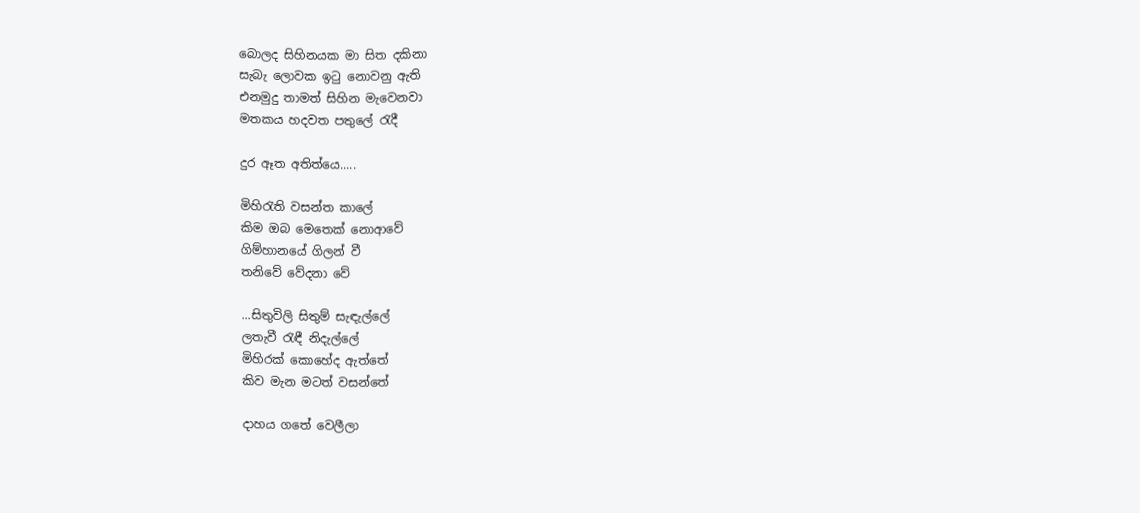බොලද සිහිනයක මා සිත දකිනා
සැබැ ලොවක ඉටු නොවනු ඇති
එනමුදු තාමත් සිහින මැවෙනවා
මතකය හදවත පතුලේ රැදී

දුර ඈත අතිත්යෙ.....

මිහිරැති වසන්ත කාලේ
කිම ඔබ මෙතෙක් නොආවේ
ගිම්හානයේ ගිලන් වී
තනිවේ වේදනා වේ

...සිතුවිලි සිතුම් සැඳැල්ලේ
ලතැවී රැඳී නිදැල්ලේ
මිහිරක් කොහේද ඇත්තේ
කිව මැන මටත් වසන්තේ

දාහය ගතේ වෙලීලා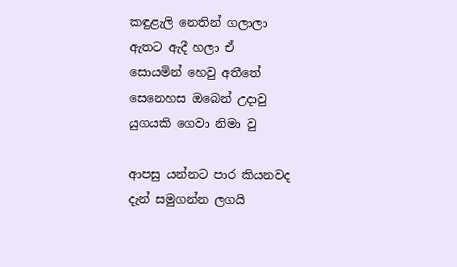කඳුළැලි නෙතින් ගලාලා
ඇතට ඇදී හලා ඒ
සොයමින් හෙවු අතීතේ
සෙනෙහස ඔබෙන් උදාවු
යුගයකි ගෙවා නිමා වු

ආපසු යන්නට පාර කියනවද
දැන් සමුගන්න ලගයි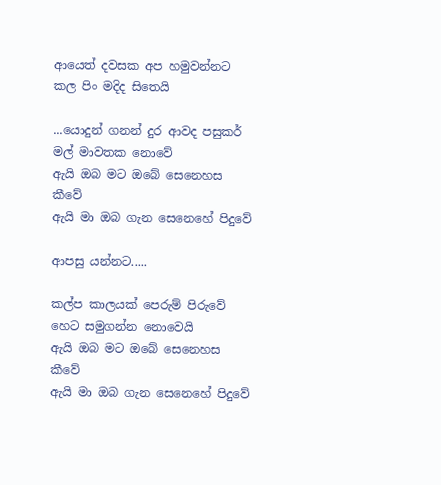ආයෙත් දවසක අප හමුවන්නට
කල පිං මදිද සිතෙයි

...යොදුන් ගනන් දුර ආවද පසුකර්
මල් මාවතක නොවේ
ඇයි ඔබ මට ඔබේ සෙනෙහස කීවේ
ඇයි මා ඔබ ගැන සෙනෙහේ පිදුවේ

ආපසු යන්නට.....

කල්ප කාලයක් පෙරුම් පිරුවේ
හෙට සමුගන්න නොවෙයි
ඇයි ඔබ මට ඔබේ සෙනෙහස කීවේ
ඇයි මා ඔබ ගැන සෙනෙහේ පිදුවේ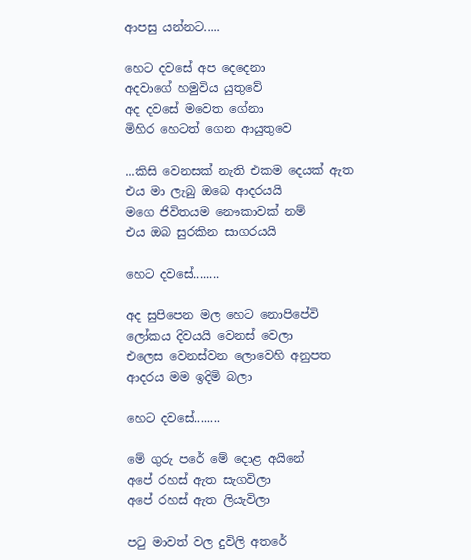ආපසු යන්නට.....

හෙට දවසේ අප දෙදෙනා
අදවාගේ හමුවිය යුතුවේ
අද දවසේ මවෙත ගේනා
මිහිර හෙටත් ගෙන ආයුතුවෙ

...කිසි වෙනසක් නැති එකම දෙයක් ඇත
එය මා ලැබු ඔබෙ ආදරයයි
මගෙ ජිවිතයම නෞකාවක් නම්
එය ඔබ සුරකින සාගරයයි

හෙට දවසේ........

අද සුපිපෙන මල හෙට නොපිපේවි
ලෝකය දිවයයි වෙනස් වෙලා
එලෙස වෙනස්වන ලොවෙහි අනුපත
ආදරය මම ඉදිමි බලා

හෙට දවසේ........

මේ ගුරු පරේ මේ දොළ අයිනේ
අපේ රහස් ඇත සැගවිලා
අපේ රහස් ඇත ලියැවිලා

පටු මාවත් වල දුවිලි අතරේ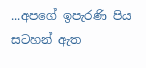...අපගේ ඉපැරණි පිය සටහන් ඇත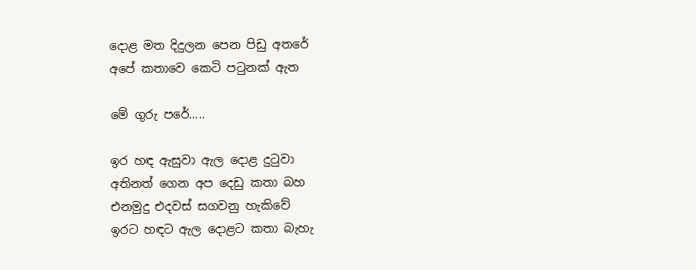දොළ මත දිදුලන පෙන පිඩු අතරේ
අපේ කතාවෙ කෙටි පටුනක් ඇත

මේ ගුරු පරේ.....

ඉර හඳ ඇසුවා ඇල දොළ දුටුවා
අතිනත් ගෙන අප දෙඩු කතා බහ
එනමුදු එදවස් සගවනු හැකිවේ
ඉරට හඳට ඇල දොළට කතා බැහැ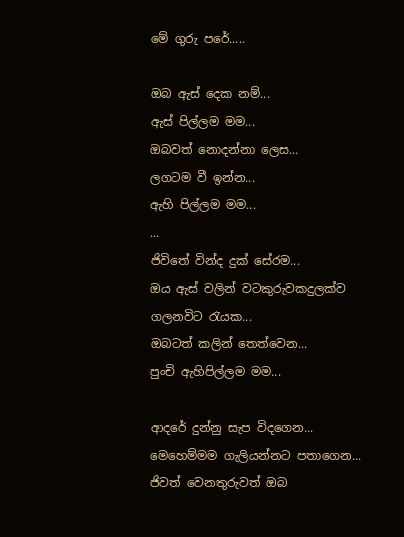මේ ගුරු පරේ.....

ඔබ ඇස්‌ දෙක නම්...
ඇස්‌ පිල්ලම මම...
ඔබවත් නොදන්නා ලෙස...
ලගටම වී ඉන්න...
ඇහි පිල්ලම මම...
...
ජිවිතේ වින්ද දුක්‌ සේරම...
ඔය ඇස්‌ වලින් වටකුරුවකදුලක්‌ව ගලනවිට රැයක...
ඔබටත් කලින් තෙත්වෙන...
පුංචි ඇහිපිල්ලම මම...

ආදරේ දුන්නු සැප විදගෙන...
මෙහෙම්මම ගැලියන්නට පතාගෙන...
ජිවත් වෙනතුරුවත් ඔබ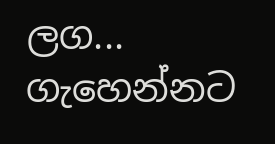ලග...
ගැහෙන්නට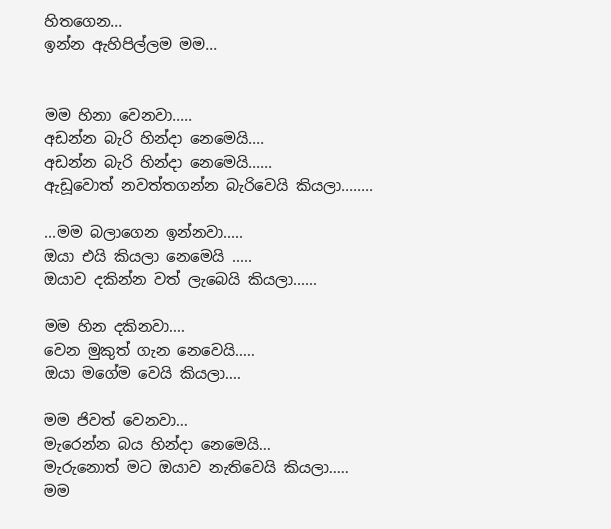හිතගෙන...
ඉන්න ඇහිපිල්ලම මම...


මම හිනා වෙනවා.....
අඩන්න බැරි හින්දා නෙමෙයි....
අඩන්න බැරි හින්දා නෙමෙයි......
ඇඩූවොත් නවත්තගන්න බැරිවෙයි කියලා........

...මම බලාගෙන ඉන්නවා.....
ඔයා එයි කියලා නෙමෙයි .....
ඔයාව දකින්න වත් ලැබෙයි කියලා......

මම හින දකිනවා....
වෙන මුකුත් ගැන නෙවෙයි.....
ඔයා මගේම වෙයි කියලා....

මම ජිවත් වෙනවා...
මැරෙන්න බය හින්දා නෙමෙයි...
මැරුනොත් මට ඔයාව නැතිවෙයි කියලා.....
මම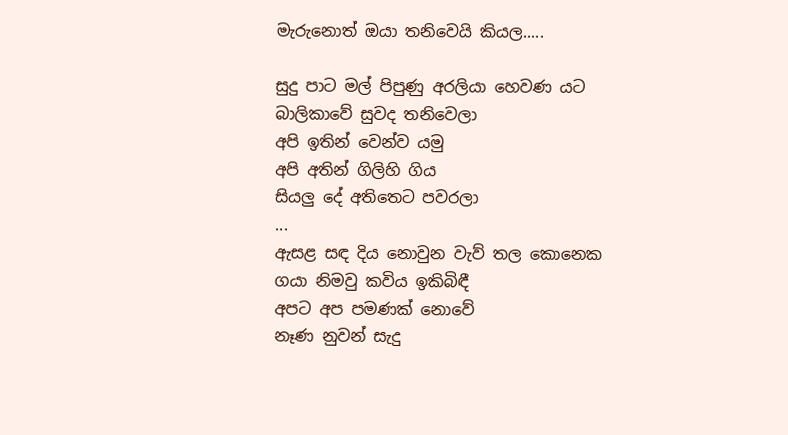මැරුනොත් ඔයා තනිවෙයි කියල.....

සුදු පාට මල් පිපුණු අරලියා හෙවණ යට
බාලිකාවේ සුවද තනිවෙලා
අපි ඉතින් වෙන්ව යමු
අපි අතින් ගිලිහි ගිය
සියලු දේ අතිතෙට පවරලා
...
ඇසළ සඳ දිය නොවුන වැව් තල කොනෙක
ගයා නිමවු කවිය ඉකිබිඳී
අපට අප පමණක් නොවේ
නෑණ නුවන් සැදු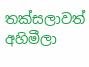තක්සලාවත් අහිමීලා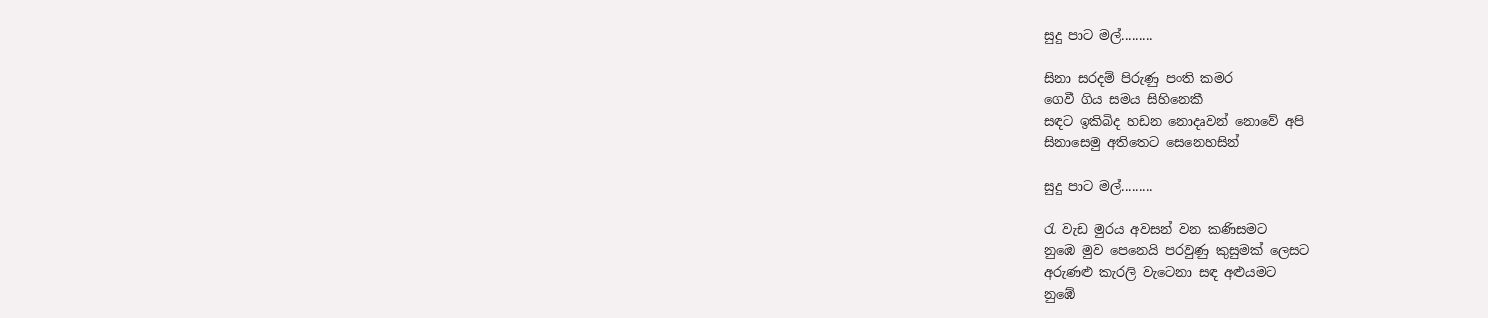සුදු පාට මල්.........

සිනා සරදම් පිරුණු පංති කමර
ගෙවී ගිය සමය සිහිනෙකී
සඳට ඉකිබිද හඩන නොදෘවන් නොවේ අපි
සිනාසෙමු අතිතෙට සෙනෙහසින්

සුදු පාට මල්.........

රැ වැඩ මුරය අවසන් වන කණිසමට
නුඹෙ මුව පෙනෙයි පරවුණු කුසුමක් ලෙසට
අරුණළු කැරලි වැටෙනා සඳ අළුයමට
නුඹේ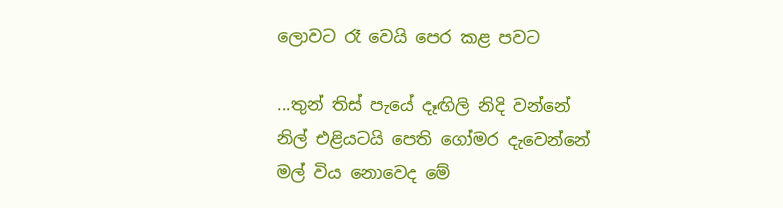ලොවට රෑ වෙයි පෙර කළ පවට

...තුන් තිස් පැයේ දෑඟිලි නිදි වන්නේ
නිල් එළියටයි පෙති ගෝමර දැවෙන්නේ
මල් විය නොවෙද මේ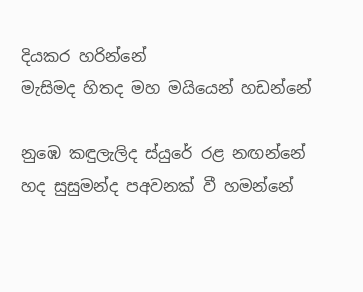දියකර හරින්නේ
මැසිමද හිතද මහ මයියෙන් හඩන්නේ

නුඹෙ කඳුලැලිද ස්යුරේ රළ නඟන්නේ
හද සුසුමන්ද පඅවනක් වී හමන්නේ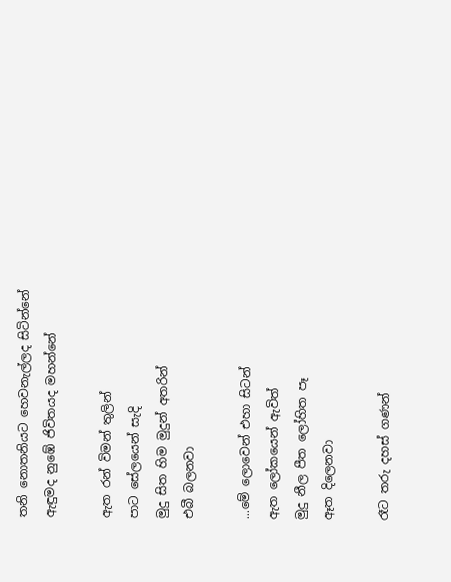තනි නොතනියට හෙවනැල්ලද සිටින්නේ
ඇඳුමද නුඹේ ජිවිතයද මහන්නේ

ඇත රන් විමන් තුලින්
පාට සේලයෙන් සැදි
මුදු සිත හිම මුදුන් අතරින්
එබී බලනවා

...මේ ලොවෙන් එහා සිටන්
ඇත ලෝකයෙන් ඇවිත්
මුදු නීල පීත ලෝහිත පෑ
ඈත දිලෙනවා

රෑට තරු දහස් ගණන්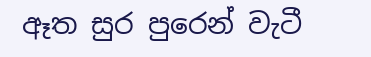ඈත සුර පුරෙන් වැටී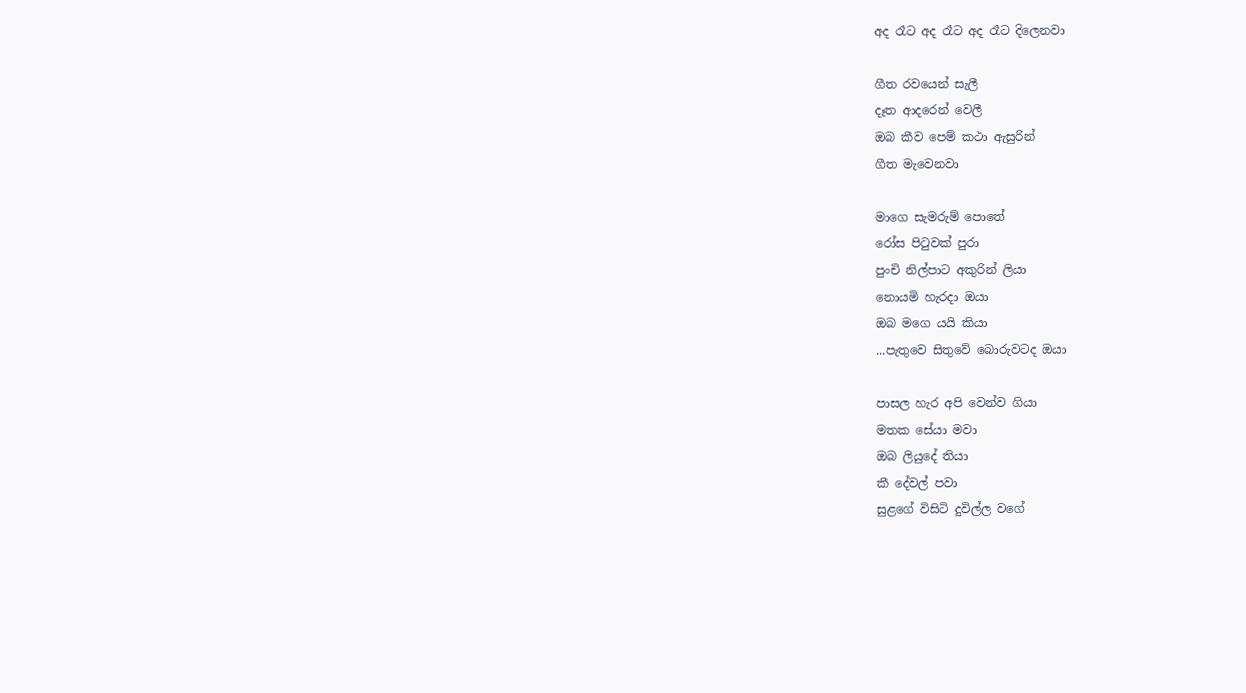අද රෑට අද රෑට අද රෑට දිලෙනවා

ගීත රවයෙන් සැලී
දෑත ආදරෙන් වෙලී
ඔබ කීව පෙම් කථා ඇසුරින්
ගීත මැවෙනවා

මාගෙ සැමරුම් පොතේ
රෝස පිටුවක් පුරා
පුංචි නිල්පාට අකුරින් ලියා
නොයමි හැරදා ඔයා
ඔබ මගෙ යයි කියා
...පැතුවෙ සිතුවේ බොරුවටද ඔයා

පාසල හැර අපි වෙන්ව ගියා
මතක සේයා මවා
ඔබ ලියුදේ තියා
කී දේවල් පවා
සුළගේ විසිටි දුවිල්ල වගේ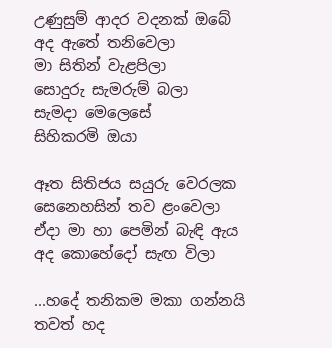උණුසුම් ආදර වදනක් ඔබේ
අද ඇතේ තනිවෙලා
මා සිතින් වැළපිලා
සොදුරු සැමරුම් බලා
සැමදා මෙලෙසේ
සිහිකරමි ඔයා

ඈත සිතිජය සයුරු වෙරලක
සෙනෙහසින් තව ළංවෙලා
ඒදා මා හා පෙමින් බැඳි ඇය
අද කොහේදෝ සැඟ විලා

...හදේ තනිකම මකා ගන්නයි
තවත් හද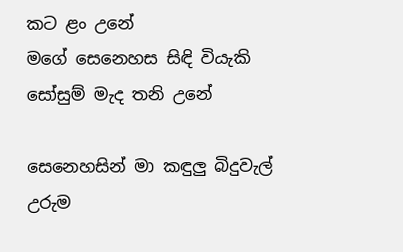කට ළං උනේ
මගේ සෙනෙහස සිඳි වියැකි
සෝසුම් මැද තනි උනේ

සෙනෙහසින් මා කඳුලු බිදුවැල්
උරුම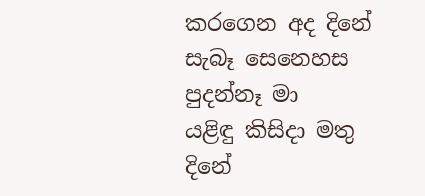කරගෙන අද දිනේ
සැබෑ සෙනෙහස පුදන්නෑ මා
යළිඳු කිසිදා මතු දිනේ